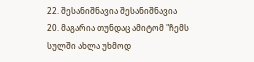22. შესანიშნავია შესანიშნავია
20. მაგარია თუნდაც ამიტომ "ჩემს სულში ახლა უხმოდ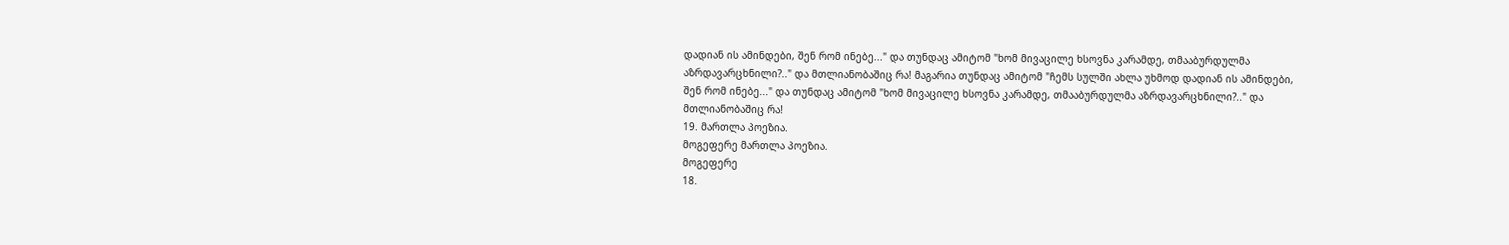დადიან ის ამინდები, შენ რომ ინებე..." და თუნდაც ამიტომ "ხომ მივაცილე ხსოვნა კარამდე, თმააბურდულმა აზრდავარცხნილი?.." და მთლიანობაშიც რა! მაგარია თუნდაც ამიტომ "ჩემს სულში ახლა უხმოდ დადიან ის ამინდები, შენ რომ ინებე..." და თუნდაც ამიტომ "ხომ მივაცილე ხსოვნა კარამდე, თმააბურდულმა აზრდავარცხნილი?.." და მთლიანობაშიც რა!
19. მართლა პოეზია.
მოგეფერე მართლა პოეზია.
მოგეფერე
18.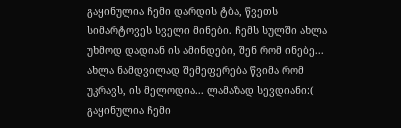გაყინულია ჩემი დარდის ტბა, წვეთს სიმარტოვეს სველი მინები. ჩემს სულში ახლა უხმოდ დადიან ის ამინდები, შენ რომ ინებე...
ახლა ნამდვილად შემეფერება წვიმა რომ უკრავს, ის მელოდია... ლამაზად სევდიანი:( გაყინულია ჩემი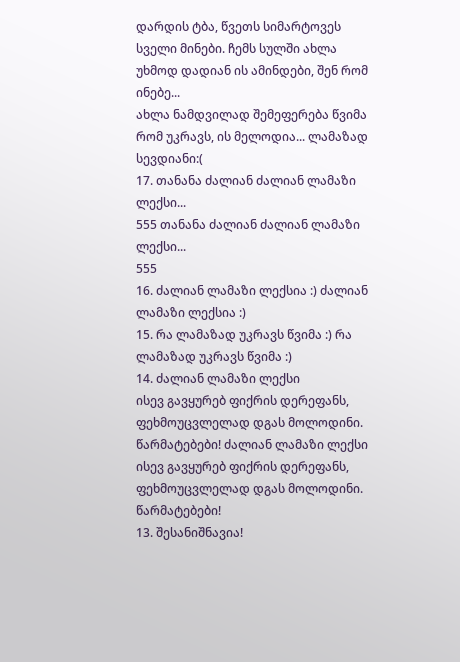დარდის ტბა, წვეთს სიმარტოვეს სველი მინები. ჩემს სულში ახლა უხმოდ დადიან ის ამინდები, შენ რომ ინებე...
ახლა ნამდვილად შემეფერება წვიმა რომ უკრავს, ის მელოდია... ლამაზად სევდიანი:(
17. თანანა ძალიან ძალიან ლამაზი ლექსი...
555 თანანა ძალიან ძალიან ლამაზი ლექსი...
555
16. ძალიან ლამაზი ლექსია :) ძალიან ლამაზი ლექსია :)
15. რა ლამაზად უკრავს წვიმა :) რა ლამაზად უკრავს წვიმა :)
14. ძალიან ლამაზი ლექსი
ისევ გავყურებ ფიქრის დერეფანს, ფეხმოუცვლელად დგას მოლოდინი. წარმატებები! ძალიან ლამაზი ლექსი
ისევ გავყურებ ფიქრის დერეფანს, ფეხმოუცვლელად დგას მოლოდინი. წარმატებები!
13. შესანიშნავია!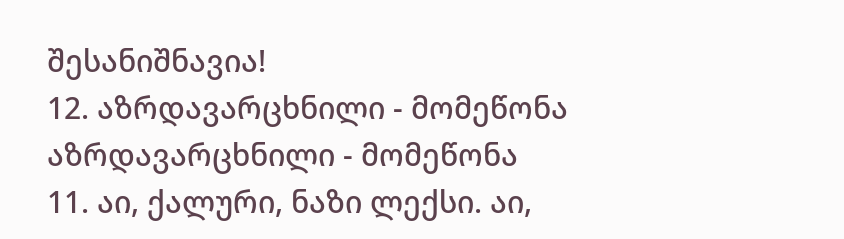შესანიშნავია!
12. აზრდავარცხნილი - მომეწონა აზრდავარცხნილი - მომეწონა
11. აი, ქალური, ნაზი ლექსი. აი,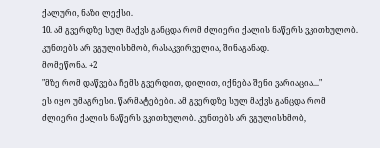ქალური, ნაზი ლექსი.
10. ამ გვერდზე სულ მაქვს განცდა რომ ძლიერი ქალის ნაწერს ვკითხულობ. კუნთებს არ ვგულისხმობ, რასაკვირველია, შინაგანად.
მომეწონა. +2
"მზე რომ დაწვება ჩემს გვერდით, დილით, იქნება შენი ვარიაცია..."
ეს იყო უმაგრესი. წარმატებები. ამ გვერდზე სულ მაქვს განცდა რომ ძლიერი ქალის ნაწერს ვკითხულობ. კუნთებს არ ვგულისხმობ,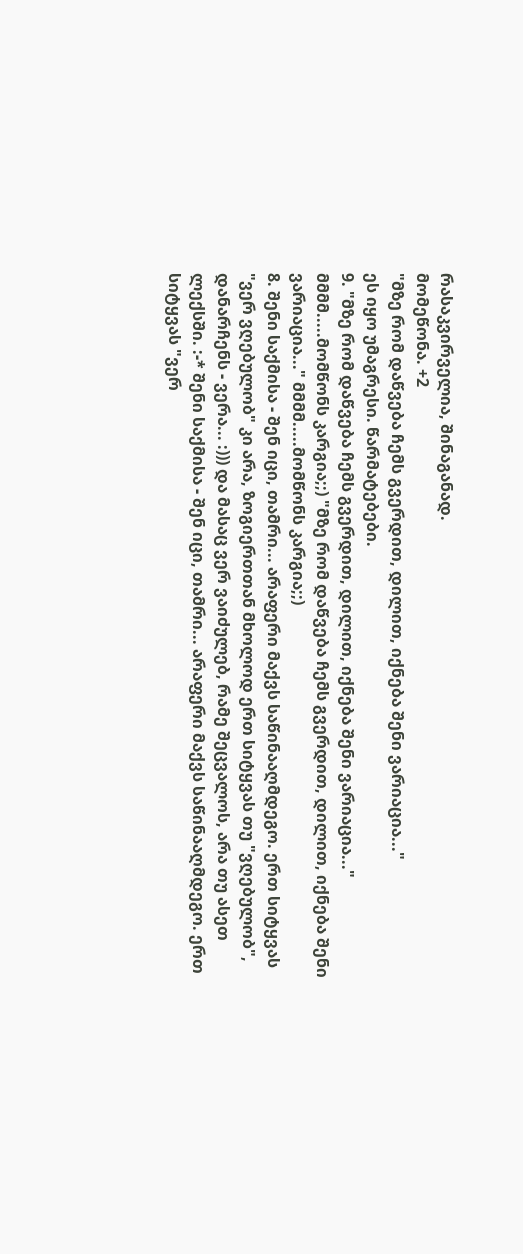რასაკვირველია, შინაგანად.
მომეწონა. +2
"მზე რომ დაწვება ჩემს გვერდით, დილით, იქნება შენი ვარიაცია..."
ეს იყო უმაგრესი. წარმატებები.
9. "მზე რომ დაწვება ჩემს გვერდით, დილით, იქნება შენი ვარიაცია..." მმმმ.....მომწონს კარგია;;) "მზე რომ დაწვება ჩემს გვერდით, დილით, იქნება შენი ვარიაცია..." მმმმ.....მომწონს კარგია;;)
8. შენი საქმისა - შენ იცი, თამრი... არაფერი მაქვს საწინააღმდეგო. ერთ სიტყვას "ვერ ვღებულობ" კი არა, ზოგიერთთან მხოლოდ ერთ სიტყვას თუ "ვღებულობ", დანარჩენს - ვერა... :))) და მასაც ვერ ვაიძულებ, რამე შეცვალოს, არა თუ ასეთ ლექსში. :-* შენი საქმისა - შენ იცი, თამრი... არაფერი მაქვს საწინააღმდეგო. ერთ სიტყვას "ვერ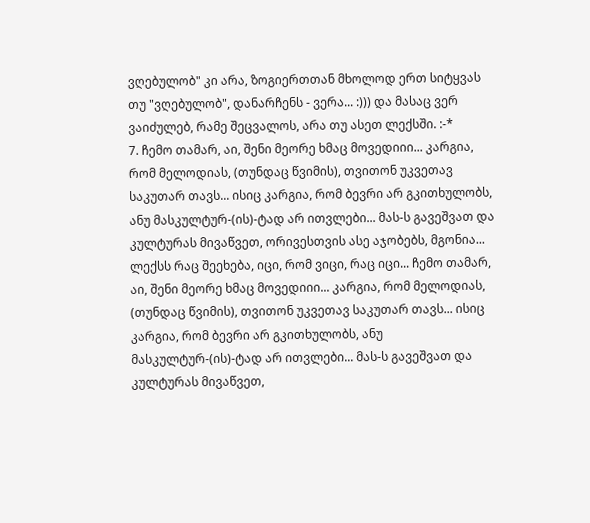ვღებულობ" კი არა, ზოგიერთთან მხოლოდ ერთ სიტყვას თუ "ვღებულობ", დანარჩენს - ვერა... :))) და მასაც ვერ ვაიძულებ, რამე შეცვალოს, არა თუ ასეთ ლექსში. :-*
7. ჩემო თამარ, აი, შენი მეორე ხმაც მოვედიიი... კარგია, რომ მელოდიას, (თუნდაც წვიმის), თვითონ უკვეთავ საკუთარ თავს... ისიც კარგია, რომ ბევრი არ გკითხულობს, ანუ მასკულტურ-(ის)-ტად არ ითვლები... მას-ს გავეშვათ და კულტურას მივაწვეთ, ორივესთვის ასე აჯობებს, მგონია... ლექსს რაც შეეხება, იცი, რომ ვიცი, რაც იცი... ჩემო თამარ, აი, შენი მეორე ხმაც მოვედიიი... კარგია, რომ მელოდიას, (თუნდაც წვიმის), თვითონ უკვეთავ საკუთარ თავს... ისიც კარგია, რომ ბევრი არ გკითხულობს, ანუ მასკულტურ-(ის)-ტად არ ითვლები... მას-ს გავეშვათ და კულტურას მივაწვეთ,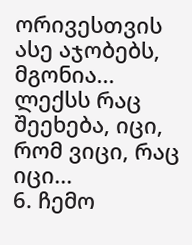ორივესთვის ასე აჯობებს, მგონია... ლექსს რაც შეეხება, იცი, რომ ვიცი, რაც იცი...
6. ჩემო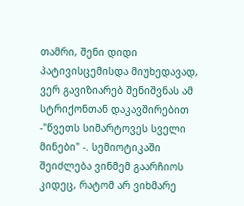თამრი, შენი დიდი პატივისცემისდა მიუხედავად, ვერ გავიზიარებ შენიშვნას ამ სტრიქონთან დაკავშირებით -"წვეთს სიმარტოვეს სველი მინები" -. სემიოტიკაში შეიძლება ვინმემ გაარჩიოს კიდეც, რატომ არ ვიხმარე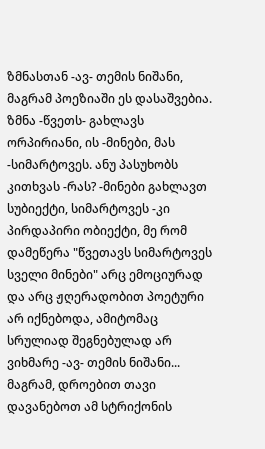ზმნასთან -ავ- თემის ნიშანი, მაგრამ პოეზიაში ეს დასაშვებია. ზმნა -წვეთს- გახლავს ორპირიანი, ის -მინები, მას -სიმარტოვეს. ანუ პასუხობს კითხვას -რას? -მინები გახლავთ სუბიექტი, სიმარტოვეს -კი პირდაპირი ობიექტი, მე რომ დამეწერა "წვეთავს სიმარტოვეს სველი მინები" არც ემოციურად და არც ჟღერადობით პოეტური არ იქნებოდა, ამიტომაც სრულიად შეგნებულად არ ვიხმარე -ავ- თემის ნიშანი... მაგრამ, დროებით თავი დავანებოთ ამ სტრიქონის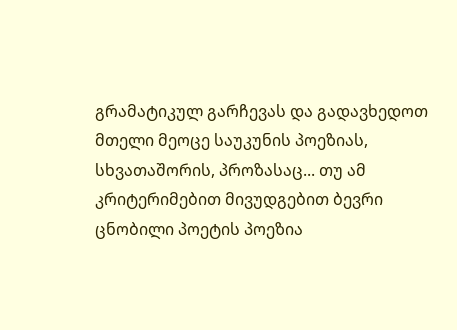გრამატიკულ გარჩევას და გადავხედოთ მთელი მეოცე საუკუნის პოეზიას, სხვათაშორის, პროზასაც... თუ ამ კრიტერიმებით მივუდგებით ბევრი ცნობილი პოეტის პოეზია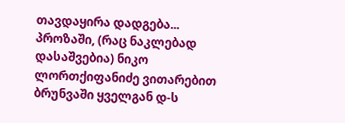თავდაყირა დადგება... პროზაში, (რაც ნაკლებად დასაშვებია) ნიკო ლორთქიფანიძე ვითარებით ბრუნვაში ყველგან დ-ს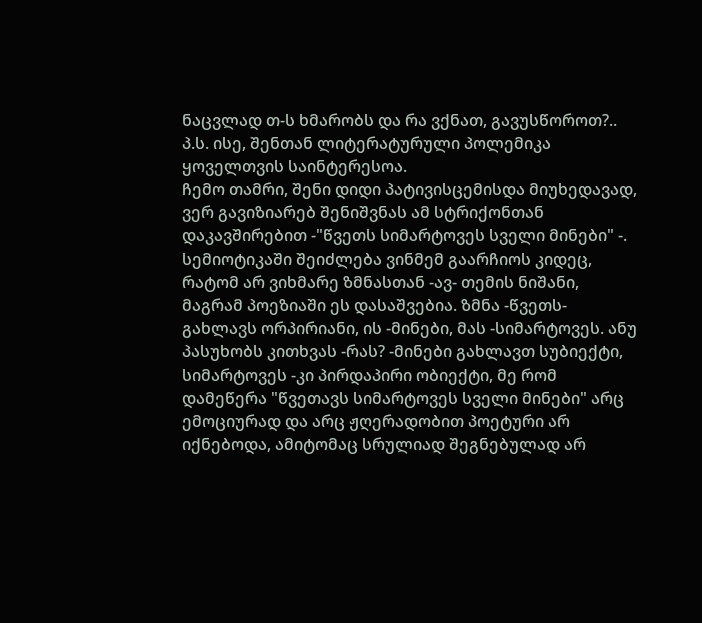ნაცვლად თ-ს ხმარობს და რა ვქნათ, გავუსწოროთ?.. პ.ს. ისე, შენთან ლიტერატურული პოლემიკა ყოველთვის საინტერესოა.
ჩემო თამრი, შენი დიდი პატივისცემისდა მიუხედავად, ვერ გავიზიარებ შენიშვნას ამ სტრიქონთან დაკავშირებით -"წვეთს სიმარტოვეს სველი მინები" -. სემიოტიკაში შეიძლება ვინმემ გაარჩიოს კიდეც, რატომ არ ვიხმარე ზმნასთან -ავ- თემის ნიშანი, მაგრამ პოეზიაში ეს დასაშვებია. ზმნა -წვეთს- გახლავს ორპირიანი, ის -მინები, მას -სიმარტოვეს. ანუ პასუხობს კითხვას -რას? -მინები გახლავთ სუბიექტი, სიმარტოვეს -კი პირდაპირი ობიექტი, მე რომ დამეწერა "წვეთავს სიმარტოვეს სველი მინები" არც ემოციურად და არც ჟღერადობით პოეტური არ იქნებოდა, ამიტომაც სრულიად შეგნებულად არ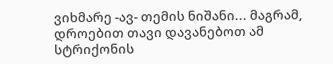ვიხმარე -ავ- თემის ნიშანი... მაგრამ, დროებით თავი დავანებოთ ამ სტრიქონის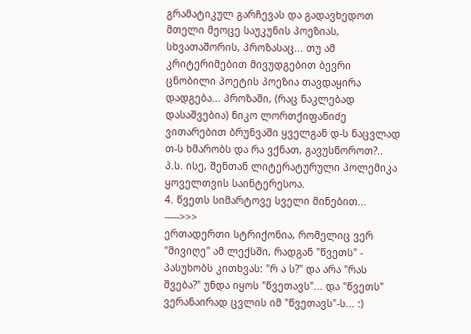გრამატიკულ გარჩევას და გადავხედოთ მთელი მეოცე საუკუნის პოეზიას, სხვათაშორის, პროზასაც... თუ ამ კრიტერიმებით მივუდგებით ბევრი ცნობილი პოეტის პოეზია თავდაყირა დადგება... პროზაში, (რაც ნაკლებად დასაშვებია) ნიკო ლორთქიფანიძე ვითარებით ბრუნვაში ყველგან დ-ს ნაცვლად თ-ს ხმარობს და რა ვქნათ, გავუსწოროთ?.. პ.ს. ისე, შენთან ლიტერატურული პოლემიკა ყოველთვის საინტერესოა.
4. წვეთს სიმარტოვე სველი მინებით... ----->>>
ერთადერთი სტრიქონია, რომელიც ვერ "მივიღე" ამ ლექსში, რადგან "წვეთს" - პასუხობს კითხვას: "რ ა ს?" და არა "რას შვება?" უნდა იყოს "წვეთავს"... და "წვეთს" ვერანაირად ცვლის იმ "წვეთავს"-ს... :)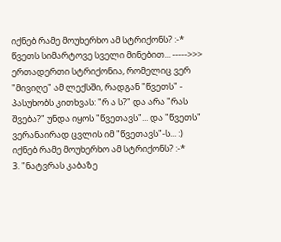იქნებ რამე მოუხერხო ამ სტრიქონს? :-*
წვეთს სიმარტოვე სველი მინებით... ----->>>
ერთადერთი სტრიქონია, რომელიც ვერ "მივიღე" ამ ლექსში, რადგან "წვეთს" - პასუხობს კითხვას: "რ ა ს?" და არა "რას შვება?" უნდა იყოს "წვეთავს"... და "წვეთს" ვერანაირად ცვლის იმ "წვეთავს"-ს... :)
იქნებ რამე მოუხერხო ამ სტრიქონს? :-*
3. "ნატვრას კაბაზე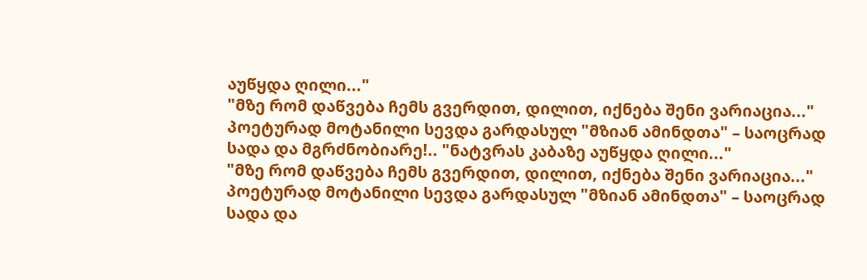აუწყდა ღილი..."
"მზე რომ დაწვება ჩემს გვერდით, დილით, იქნება შენი ვარიაცია..."
პოეტურად მოტანილი სევდა გარდასულ "მზიან ამინდთა" – საოცრად სადა და მგრძნობიარე!.. "ნატვრას კაბაზე აუწყდა ღილი..."
"მზე რომ დაწვება ჩემს გვერდით, დილით, იქნება შენი ვარიაცია..."
პოეტურად მოტანილი სევდა გარდასულ "მზიან ამინდთა" – საოცრად სადა და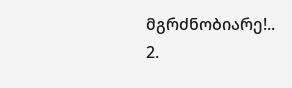მგრძნობიარე!..
2.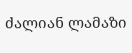ძალიან ლამაზი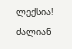ლექსია! ძალიან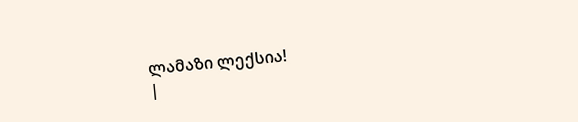ლამაზი ლექსია!
|